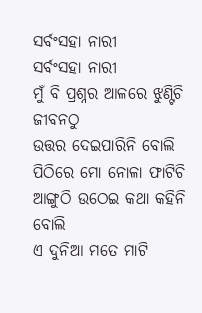ସର୍ବଂସହା ନାରୀ
ସର୍ବଂସହା ନାରୀ
ମୁଁ ବି ପ୍ରଶ୍ନର ଆଳରେ ଝୁଣ୍ଟିଚି ଜୀବନଠୁ
ଉତ୍ତର ଦେଇପାରିନି ବୋଲି
ପିଠିରେ ମୋ ନୋଳା ଫାଟିଚି
ଆଙ୍ଗୁଠି ଉଠେଇ କଥା କହିନି ବୋଲି
ଏ ଦୁନିଆ ମତେ ମାଟି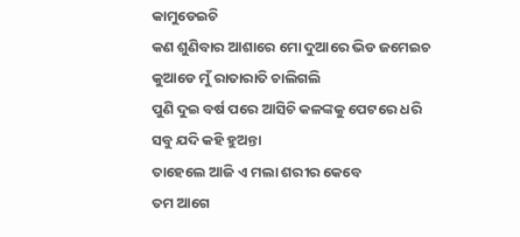କାମୁଡେଇଚି
କଣ ଶୁଣିବାର ଆଶାରେ ମୋ ଦୁଆରେ ଭିଡ ଜମେଇଚ
କୁଆଡେ ମୁଁ ରାତାରାତି ଚାଲିଗଲି
ପୁଣି ଦୁଇ ବର୍ଷ ପରେ ଆସିଚି କଳଙ୍କକୁ ପେଟରେ ଧରି
ସବୁ ଯଦି କହି ହୁଅନ୍ତା
ତାହେଲେ ଆଜି ଏ ମଲା ଶରୀର କେବେ
ତମ ଆଗେ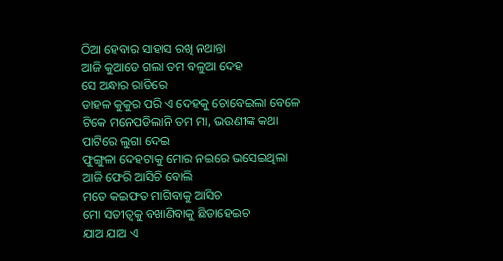ଠିଆ ହେବାର ସାହାସ ରଖି ନଥାନ୍ତା
ଆଜି କୁଆଡେ ଗଲା ତମ ବଳୁଆ ଦେହ
ସେ ଅନ୍ଧାର ରାତିରେ
ଡାହଳ କୁକୁର ପରି ଏ ଦେହକୁ ଚୋବେଇଲା ବେଳେ
ଟିକେ ମନେପଡିଲାନି ତମ ମା, ଭଉଣୀଙ୍କ କଥା
ପାଟିରେ ଲୁଗା ଦେଇ
ଫୁଙ୍ଗୁଳା ଦେହଟାକୁ ମୋର ନଇରେ ଭସେଇଥିଲା
ଆଜି ଫେରି ଆସିଚି ବୋଲି
ମତେ କଇଫତ ମାଗିବାକୁ ଆସିଚ
ମୋ ସତୀତ୍ଵକୁ ବଖାଣିବାକୁ ଛିଡାହେଇଚ
ଯାଅ ଯାଅ ଏ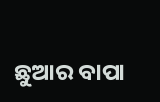ଛୁଆର ବାପା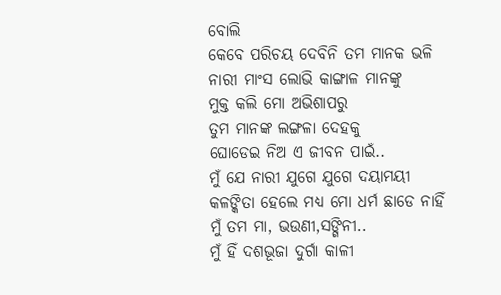ବୋଲି
କେବେ ପରିଚୟ ଦେବିନି ତମ ମାନକ ଭଳି
ନାରୀ ମାଂସ ଲୋଭି କାଙ୍ଗାଳ ମାନଙ୍କୁ
ମୁକ୍ତ କଲି ମୋ ଅଭିଶାପରୁ
ତୁମ ମାନଙ୍କ ଲଙ୍ଗଳା ଦେହକୁ
ଘୋଡେଇ ନିଅ ଏ ଜୀବନ ପାଇଁ..
ମୁଁ ଯେ ନାରୀ ଯୁଗେ ଯୁଗେ ଦୟାମୟୀ
କଳଙ୍କିତା ହେଲେ ମଧ୍ୟ ମୋ ଧର୍ମ ଛାଡେ ନାହିଁ
ମୁଁ ତମ ମା, ଭଉଣୀ,ସଙ୍ଗିନୀ..
ମୁଁ ହିଁ ଦଶଭୂଜା ଦୁର୍ଗା କାଳୀ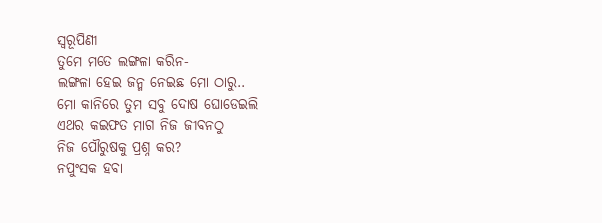ସ୍ଵରୂପିଣୀ
ତୁମେ ମତେ ଲଙ୍ଗଳା କରିନ-
ଲଙ୍ଗଳା ହେଇ ଜନ୍ମ ନେଇଛ ମୋ ଠାରୁ..
ମୋ କାନିରେ ତୁମ ସବୁ ଦୋଷ ଘୋଡେଇଲି
ଏଥର କଇଫତ ମାଗ ନିଜ ଜୀବନଠୁ
ନିଜ ପୌରୁଷକୁ ପ୍ରଶ୍ନ କର?
ନପୁଂସକ ହବା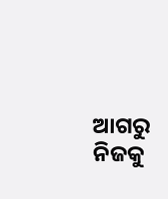ଆଗରୁ ନିଜକୁ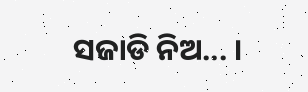ସଜାଡି ନିଅ... ।